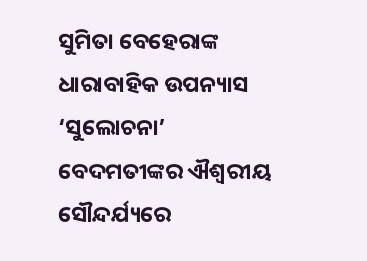ସୁମିତା ବେହେରାଙ୍କ ଧାରାବାହିକ ଉପନ୍ୟାସ ‘ସୁଲୋଚନା’
ବେଦମତୀଙ୍କର ଐଶ୍ୱରୀୟ ସୌନ୍ଦର୍ଯ୍ୟରେ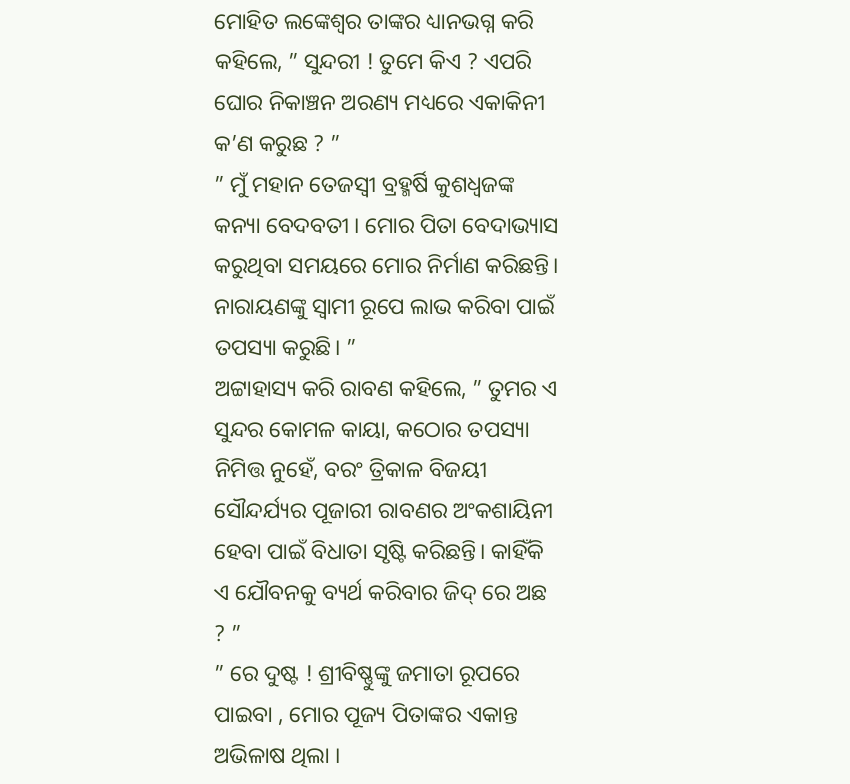ମୋହିତ ଲଙ୍କେଶ୍ୱର ତାଙ୍କର ଧ୍ୟାନଭଗ୍ନ କରି କହିଲେ, ” ସୁନ୍ଦରୀ ! ତୁମେ କିଏ ? ଏପରି ଘୋର ନିକାଞ୍ଚନ ଅରଣ୍ୟ ମଧ୍ୟରେ ଏକାକିନୀ କ’ଣ କରୁଛ ? ”
” ମୁଁ ମହାନ ତେଜସ୍ୱୀ ବ୍ରହ୍ମର୍ଷି କୁଶଧ୍ୱଜଙ୍କ କନ୍ୟା ବେଦବତୀ । ମୋର ପିତା ବେଦାଭ୍ୟାସ କରୁଥିବା ସମୟରେ ମୋର ନିର୍ମାଣ କରିଛନ୍ତି। ନାରାୟଣଙ୍କୁ ସ୍ୱାମୀ ରୂପେ ଲାଭ କରିବା ପାଇଁ ତପସ୍ୟା କରୁଛି। ”
ଅଟ୍ଟାହାସ୍ୟ କରି ରାବଣ କହିଲେ, ” ତୁମର ଏ ସୁନ୍ଦର କୋମଳ କାୟା, କଠୋର ତପସ୍ୟା ନିମିତ୍ତ ନୁହେଁ, ବରଂ ତ୍ରିକାଳ ବିଜୟୀ ସୌନ୍ଦର୍ଯ୍ୟର ପୂଜାରୀ ରାବଣର ଅଂକଶାୟିନୀ ହେବା ପାଇଁ ବିଧାତା ସୃଷ୍ଟି କରିଛନ୍ତି। କାହିଁକି ଏ ଯୌବନକୁ ବ୍ୟର୍ଥ କରିବାର ଜିଦ୍ ରେ ଅଛ ? ”
” ରେ ଦୁଷ୍ଟ ! ଶ୍ରୀବିଷ୍ଣୁଙ୍କୁ ଜମାତା ରୂପରେ ପାଇବା , ମୋର ପୂଜ୍ୟ ପିତାଙ୍କର ଏକାନ୍ତ ଅଭିଳାଷ ଥିଲା ।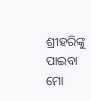ଶ୍ରୀହରିଙ୍କୁ ପାଇବା ମୋ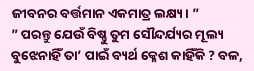ଜୀବନର ବର୍ତ୍ତମାନ ଏକମାତ୍ର ଲକ୍ଷ୍ୟ। ”
” ପରନ୍ତୁ ଯେଉଁ ବିଷ୍ଣୁ ତୁମ ସୌନ୍ଦର୍ଯ୍ୟର ମୂଲ୍ୟ ବୁଝେନାହିଁ ତା’ ପାଇଁ ବ୍ୟର୍ଥ କ୍ଳେଶ କାହିଁକି ? ବଳ,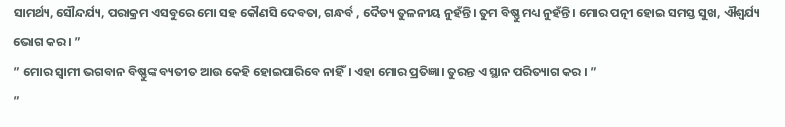ସାମର୍ଥ୍ୟ, ସୌନ୍ଦର୍ଯ୍ୟ, ପରାକ୍ରମ ଏସବୁରେ ମୋ ସହ କୌଣସି ଦେବତା, ଗନ୍ଧର୍ବ , ଦୈତ୍ୟ ତୁଳନୀୟ ନୁହଁନ୍ତି। ତୁମ ବିଷ୍ଣୁ ମଧ୍ୟ ନୁହଁନ୍ତି। ମୋର ପତ୍ନୀ ହୋଇ ସମସ୍ତ ସୁଖ, ଐଶ୍ୱର୍ଯ୍ୟ ଭୋଗ କର। ”
” ମୋର ସ୍ୱାମୀ ଭଗବାନ ବିଷ୍ଣୁଙ୍କ ବ୍ୟତୀତ ଆଉ କେହି ହୋଇପାରିବେ ନାହିଁ। ଏହା ମୋର ପ୍ରତିଜ୍ଞା। ତୁରନ୍ତ ଏ ସ୍ଥାନ ପରିତ୍ୟାଗ କର । ”
”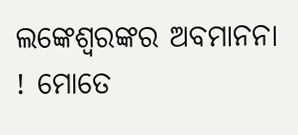ଲଙ୍କେଶ୍ୱରଙ୍କର ଅବମାନନା ! ମୋତେ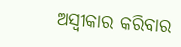ଅସ୍ବୀକାର କରିବାର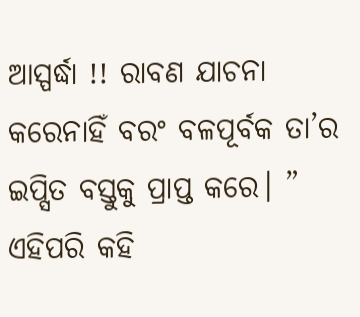ଆସ୍ପର୍ଦ୍ଧା !! ରାବଣ ଯାଚନା କରେନାହିଁ ବରଂ ବଳପୂର୍ବକ ତା’ର ଇପ୍ସିତ ବସ୍ତୁକୁ ପ୍ରାପ୍ତ କରେ। ” ଏହିପରି କହି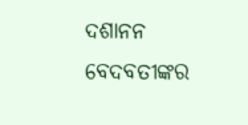ଦଶାନନ ବେଦବତୀଙ୍କର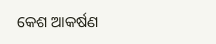କେଶ ଆକର୍ଷଣ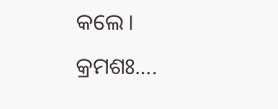କଲେ।
କ୍ରମଶଃ….